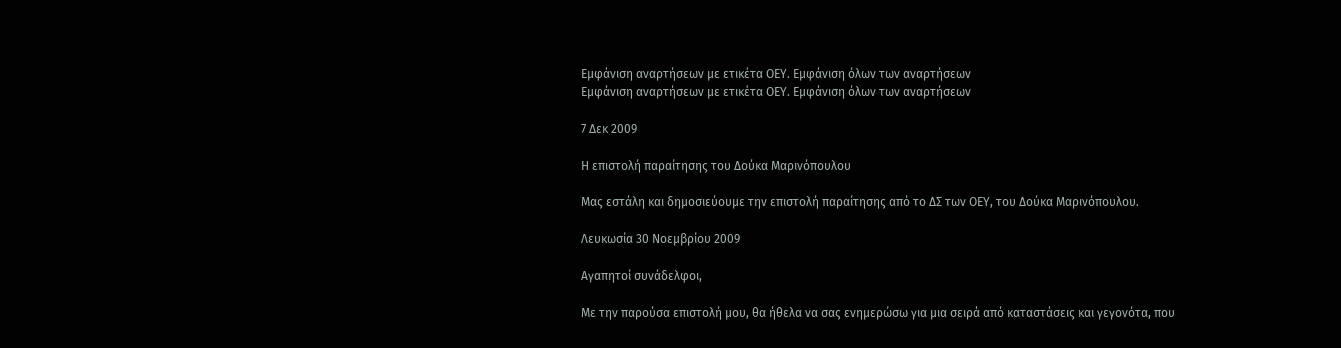Εμφάνιση αναρτήσεων με ετικέτα ΟΕΥ. Εμφάνιση όλων των αναρτήσεων
Εμφάνιση αναρτήσεων με ετικέτα ΟΕΥ. Εμφάνιση όλων των αναρτήσεων

7 Δεκ 2009

Η επιστολή παραίτησης του Δούκα Μαρινόπουλου

Μας εστάλη και δημοσιεύουμε την επιστολή παραίτησης από το ΔΣ των ΟΕΥ, του Δούκα Μαρινόπουλου.

Λευκωσία 30 Noεμβρίου 2009

Αγαπητοί συνάδελφοι,

Με την παρούσα επιστολή μου, θα ήθελα να σας ενημερώσω για μια σειρά από καταστάσεις και γεγονότα, που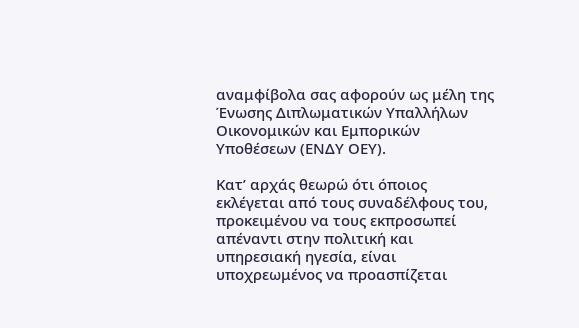αναμφίβολα σας αφορούν ως μέλη της Ένωσης Διπλωματικών Υπαλλήλων Οικονομικών και Εμπορικών Υποθέσεων (ΕΝΔΥ ΟΕΥ).

Κατ’ αρχάς θεωρώ ότι όποιος εκλέγεται από τους συναδέλφους του, προκειμένου να τους εκπροσωπεί απέναντι στην πολιτική και υπηρεσιακή ηγεσία, είναι υποχρεωμένος να προασπίζεται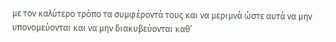με τον καλύτερο τρόπο τα συμφέροντά τους και να μεριμνά ώστε αυτά να μην υπονομεύονται και να μην διακυβεύονται καθ’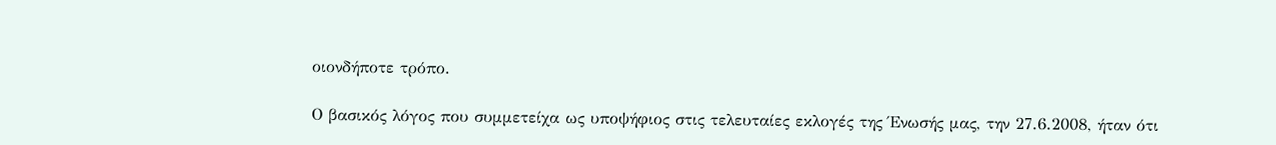οιονδήποτε τρόπο.

Ο βασικός λόγος που συμμετείχα ως υποψήφιος στις τελευταίες εκλογές της Ένωσής μας, την 27.6.2008, ήταν ότι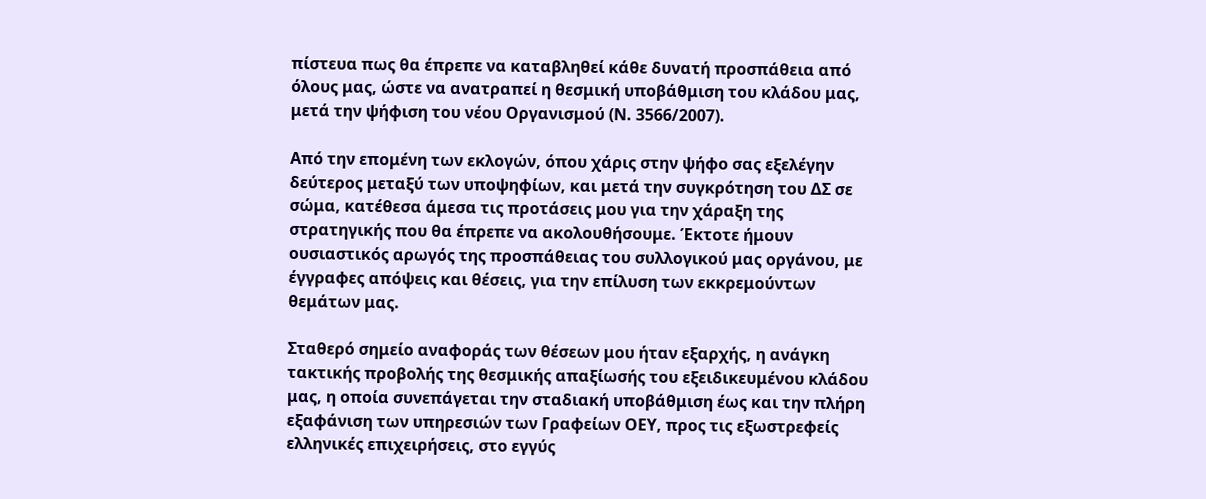πίστευα πως θα έπρεπε να καταβληθεί κάθε δυνατή προσπάθεια από όλους μας, ώστε να ανατραπεί η θεσμική υποβάθμιση του κλάδου μας, μετά την ψήφιση του νέου Οργανισμού (Ν. 3566/2007).

Από την επομένη των εκλογών, όπου χάρις στην ψήφο σας εξελέγην δεύτερος μεταξύ των υποψηφίων, και μετά την συγκρότηση του ΔΣ σε σώμα, κατέθεσα άμεσα τις προτάσεις μου για την χάραξη της στρατηγικής που θα έπρεπε να ακολουθήσουμε. Έκτοτε ήμουν ουσιαστικός αρωγός της προσπάθειας του συλλογικού μας οργάνου, με έγγραφες απόψεις και θέσεις, για την επίλυση των εκκρεμούντων θεμάτων μας.

Σταθερό σημείο αναφοράς των θέσεων μου ήταν εξαρχής, η ανάγκη τακτικής προβολής της θεσμικής απαξίωσής του εξειδικευμένου κλάδου μας, η οποία συνεπάγεται την σταδιακή υποβάθμιση έως και την πλήρη εξαφάνιση των υπηρεσιών των Γραφείων ΟΕΥ, προς τις εξωστρεφείς ελληνικές επιχειρήσεις, στο εγγύς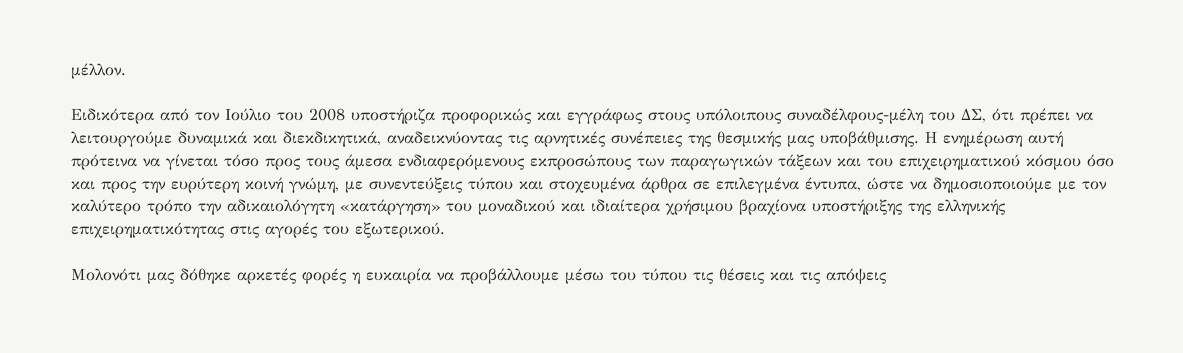μέλλον.

Ειδικότερα από τον Ιούλιο του 2008 υποστήριζα προφορικώς και εγγράφως στους υπόλοιπους συναδέλφους-μέλη του ΔΣ, ότι πρέπει να λειτουργούμε δυναμικά και διεκδικητικά, αναδεικνύοντας τις αρνητικές συνέπειες της θεσμικής μας υποβάθμισης. Η ενημέρωση αυτή πρότεινα να γίνεται τόσο προς τους άμεσα ενδιαφερόμενους εκπροσώπους των παραγωγικών τάξεων και του επιχειρηματικού κόσμου όσο και προς την ευρύτερη κοινή γνώμη, με συνεντεύξεις τύπου και στοχευμένα άρθρα σε επιλεγμένα έντυπα, ώστε να δημοσιοποιούμε με τον καλύτερο τρόπο την αδικαιολόγητη «κατάργηση» του μοναδικού και ιδιαίτερα χρήσιμου βραχίονα υποστήριξης της ελληνικής επιχειρηματικότητας στις αγορές του εξωτερικού.

Μολονότι μας δόθηκε αρκετές φορές η ευκαιρία να προβάλλουμε μέσω του τύπου τις θέσεις και τις απόψεις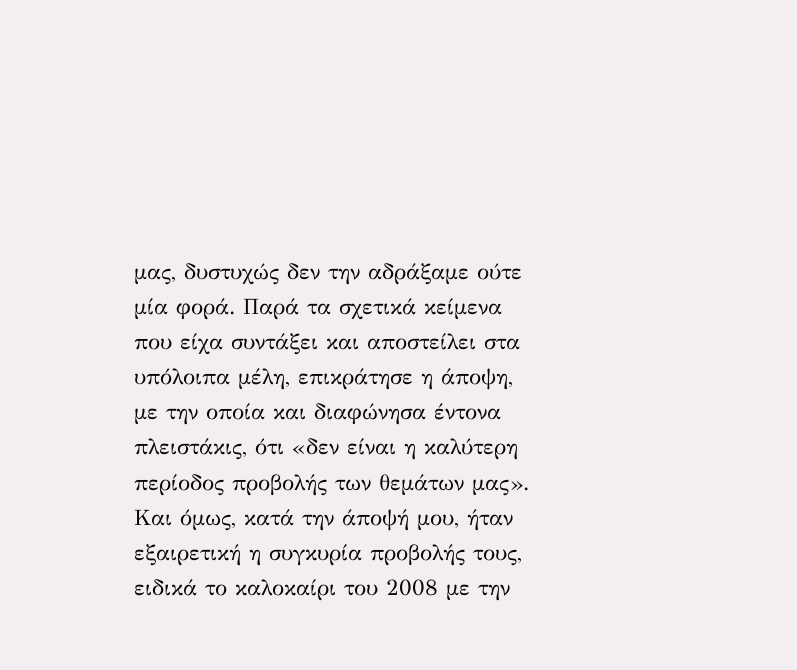μας, δυστυχώς δεν την αδράξαμε ούτε μία φορά. Παρά τα σχετικά κείμενα που είχα συντάξει και αποστείλει στα υπόλοιπα μέλη, επικράτησε η άποψη, με την οποία και διαφώνησα έντονα πλειστάκις, ότι «δεν είναι η καλύτερη περίοδος προβολής των θεμάτων μας». Και όμως, κατά την άποψή μου, ήταν εξαιρετική η συγκυρία προβολής τους, ειδικά το καλοκαίρι του 2008 με την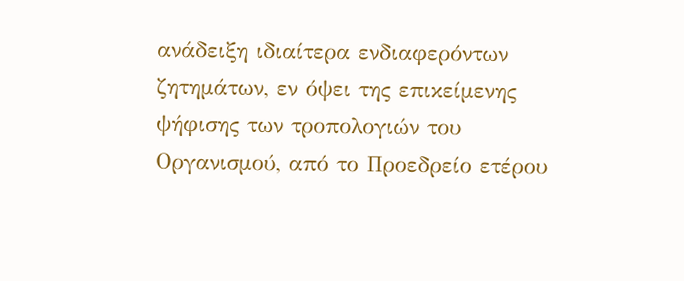ανάδειξη ιδιαίτερα ενδιαφερόντων ζητημάτων, εν όψει της επικείμενης ψήφισης των τροπολογιών του Οργανισμού, από το Προεδρείο ετέρου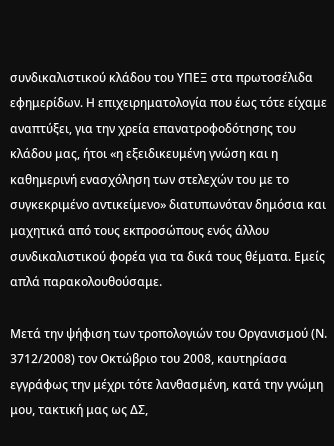συνδικαλιστικού κλάδου του ΥΠΕΞ στα πρωτοσέλιδα εφημερίδων. Η επιχειρηματολογία που έως τότε είχαμε αναπτύξει, για την χρεία επανατροφοδότησης του κλάδου μας, ήτοι «η εξειδικευμένη γνώση και η καθημερινή ενασχόληση των στελεχών του με το συγκεκριμένο αντικείμενο» διατυπωνόταν δημόσια και μαχητικά από τους εκπροσώπους ενός άλλου συνδικαλιστικού φορέα για τα δικά τους θέματα. Εμείς απλά παρακολουθούσαμε.

Μετά την ψήφιση των τροπολογιών του Οργανισμού (Ν. 3712/2008) τον Οκτώβριο του 2008, καυτηρίασα εγγράφως την μέχρι τότε λανθασμένη, κατά την γνώμη μου, τακτική μας ως ΔΣ,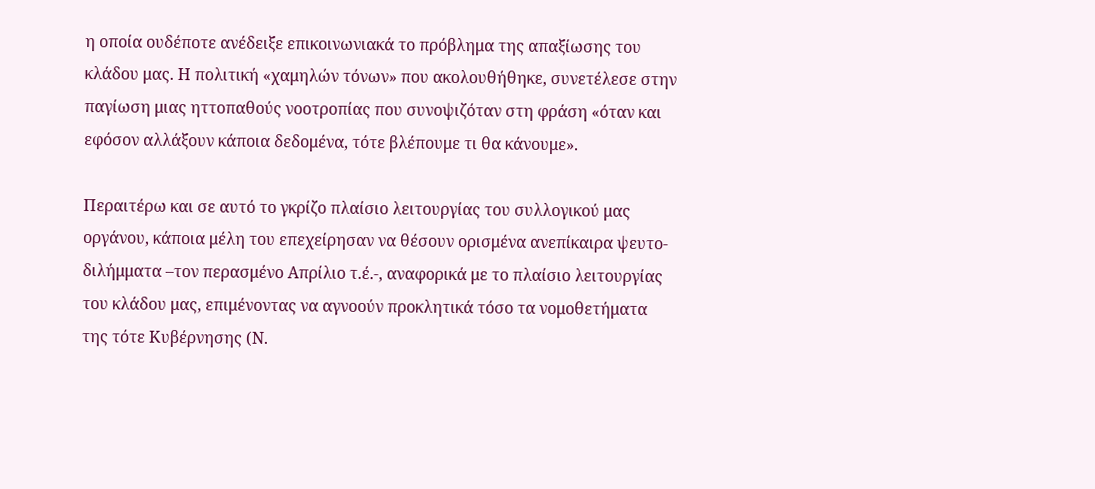η οποία ουδέποτε ανέδειξε επικοινωνιακά το πρόβλημα της απαξίωσης του κλάδου μας. Η πολιτική «χαμηλών τόνων» που ακολουθήθηκε, συνετέλεσε στην παγίωση μιας ηττοπαθούς νοοτροπίας που συνοψιζόταν στη φράση «όταν και εφόσον αλλάξουν κάποια δεδομένα, τότε βλέπουμε τι θα κάνουμε».

Περαιτέρω και σε αυτό το γκρίζο πλαίσιο λειτουργίας του συλλογικού μας οργάνου, κάποια μέλη του επεχείρησαν να θέσουν ορισμένα ανεπίκαιρα ψευτο-διλήμματα –τον περασμένο Απρίλιο τ.έ.-, αναφορικά με το πλαίσιο λειτουργίας του κλάδου μας, επιμένοντας να αγνοούν προκλητικά τόσο τα νομοθετήματα της τότε Κυβέρνησης (Ν.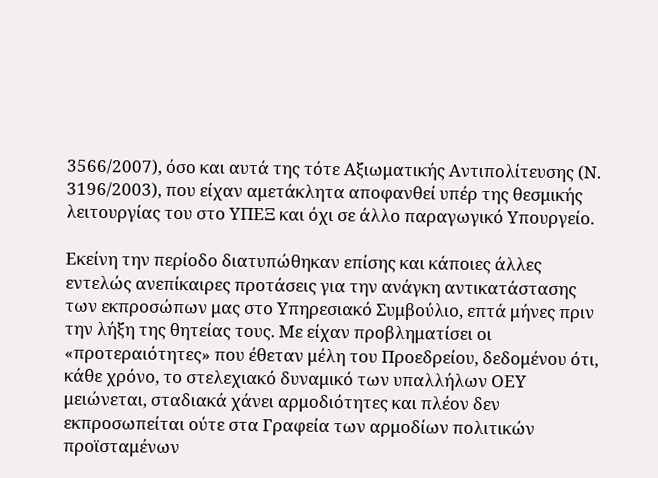3566/2007), όσο και αυτά της τότε Αξιωματικής Αντιπολίτευσης (Ν. 3196/2003), που είχαν αμετάκλητα αποφανθεί υπέρ της θεσμικής λειτουργίας του στο ΥΠΕΞ και όχι σε άλλο παραγωγικό Υπουργείο.

Εκείνη την περίοδο διατυπώθηκαν επίσης και κάποιες άλλες εντελώς ανεπίκαιρες προτάσεις για την ανάγκη αντικατάστασης των εκπροσώπων μας στο Υπηρεσιακό Συμβούλιο, επτά μήνες πριν την λήξη της θητείας τους. Με είχαν προβληματίσει οι «προτεραιότητες» που έθεταν μέλη του Προεδρείου, δεδομένου ότι, κάθε χρόνο, το στελεχιακό δυναμικό των υπαλλήλων ΟΕΥ μειώνεται, σταδιακά χάνει αρμοδιότητες και πλέον δεν εκπροσωπείται ούτε στα Γραφεία των αρμοδίων πολιτικών προϊσταμένων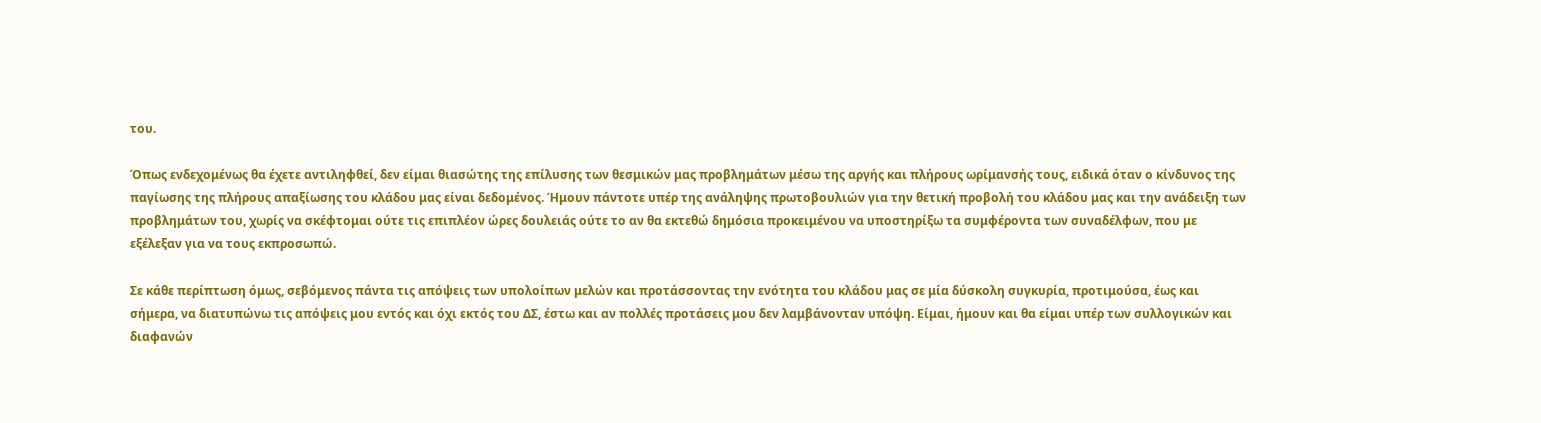του.

Όπως ενδεχομένως θα έχετε αντιληφθεί, δεν είμαι θιασώτης της επίλυσης των θεσμικών μας προβλημάτων μέσω της αργής και πλήρους ωρίμανσής τους, ειδικά όταν ο κίνδυνος της παγίωσης της πλήρους απαξίωσης του κλάδου μας είναι δεδομένος. Ήμουν πάντοτε υπέρ της ανάληψης πρωτοβουλιών για την θετική προβολή του κλάδου μας και την ανάδειξη των προβλημάτων του, χωρίς να σκέφτομαι ούτε τις επιπλέον ώρες δουλειάς ούτε το αν θα εκτεθώ δημόσια προκειμένου να υποστηρίξω τα συμφέροντα των συναδέλφων, που με εξέλεξαν για να τους εκπροσωπώ.

Σε κάθε περίπτωση όμως, σεβόμενος πάντα τις απόψεις των υπολοίπων μελών και προτάσσοντας την ενότητα του κλάδου μας σε μία δύσκολη συγκυρία, προτιμούσα, έως και σήμερα, να διατυπώνω τις απόψεις μου εντός και όχι εκτός του ΔΣ, έστω και αν πολλές προτάσεις μου δεν λαμβάνονταν υπόψη. Είμαι, ήμουν και θα είμαι υπέρ των συλλογικών και διαφανών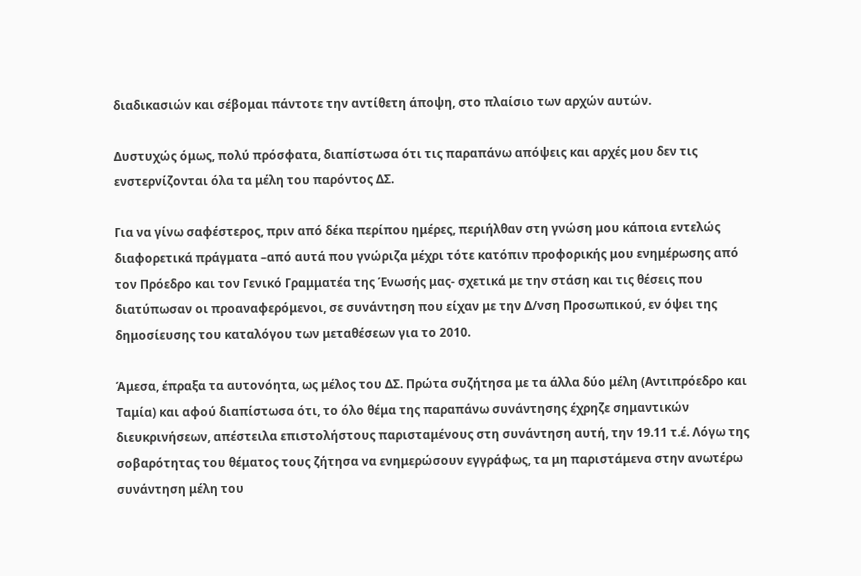διαδικασιών και σέβομαι πάντοτε την αντίθετη άποψη, στο πλαίσιο των αρχών αυτών.

Δυστυχώς όμως, πολύ πρόσφατα, διαπίστωσα ότι τις παραπάνω απόψεις και αρχές μου δεν τις ενστερνίζονται όλα τα μέλη του παρόντος ΔΣ.

Για να γίνω σαφέστερος, πριν από δέκα περίπου ημέρες, περιήλθαν στη γνώση μου κάποια εντελώς διαφορετικά πράγματα –από αυτά που γνώριζα μέχρι τότε κατόπιν προφορικής μου ενημέρωσης από τον Πρόεδρο και τον Γενικό Γραμματέα της Ένωσής μας- σχετικά με την στάση και τις θέσεις που διατύπωσαν οι προαναφερόμενοι, σε συνάντηση που είχαν με την Δ/νση Προσωπικού, εν όψει της δημοσίευσης του καταλόγου των μεταθέσεων για το 2010.

Άμεσα, έπραξα τα αυτονόητα, ως μέλος του ΔΣ. Πρώτα συζήτησα με τα άλλα δύο μέλη (Αντιπρόεδρο και Ταμία) και αφού διαπίστωσα ότι, το όλο θέμα της παραπάνω συνάντησης έχρηζε σημαντικών διευκρινήσεων, απέστειλα επιστολήστους παρισταμένους στη συνάντηση αυτή, την 19.11 τ.έ. Λόγω της σοβαρότητας του θέματος τους ζήτησα να ενημερώσουν εγγράφως, τα μη παριστάμενα στην ανωτέρω συνάντηση μέλη του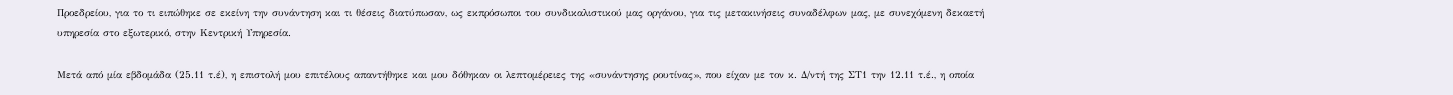Προεδρείου, για το τι ειπώθηκε σε εκείνη την συνάντηση και τι θέσεις διατύπωσαν, ως εκπρόσωποι του συνδικαλιστικού μας οργάνου, για τις μετακινήσεις συναδέλφων μας, με συνεχόμενη δεκαετή υπηρεσία στο εξωτερικό, στην Κεντρική Υπηρεσία.

Μετά από μία εβδομάδα (25.11 τ.έ), η επιστολή μου επιτέλους απαντήθηκε και μου δόθηκαν οι λεπτομέρειες της «συνάντησης ρουτίνας», που είχαν με τον κ. Δ/ντή της ΣΤ1 την 12.11 τ.έ., η οποία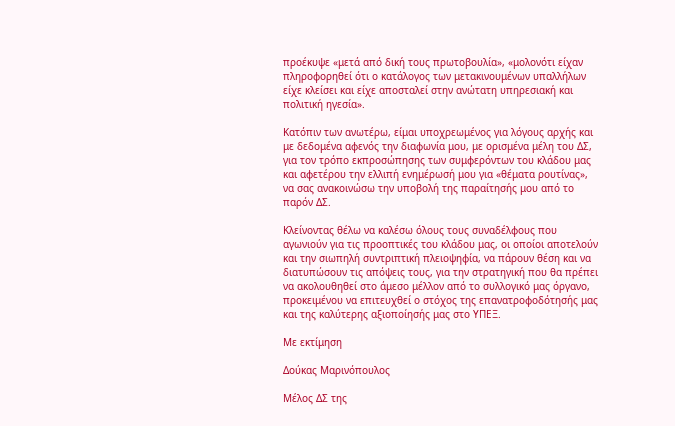προέκυψε «μετά από δική τους πρωτοβουλία», «μολονότι είχαν πληροφορηθεί ότι ο κατάλογος των μετακινουμένων υπαλλήλων είχε κλείσει και είχε αποσταλεί στην ανώτατη υπηρεσιακή και πολιτική ηγεσία».

Κατόπιν των ανωτέρω, είμαι υποχρεωμένος για λόγους αρχής και με δεδομένα αφενός την διαφωνία μου, με ορισμένα μέλη του ΔΣ, για τον τρόπο εκπροσώπησης των συμφερόντων του κλάδου μας και αφετέρου την ελλιπή ενημέρωσή μου για «θέματα ρουτίνας», να σας ανακοινώσω την υποβολή της παραίτησής μου από το παρόν ΔΣ.

Κλείνοντας θέλω να καλέσω όλους τους συναδέλφους που αγωνιούν για τις προοπτικές του κλάδου μας, οι οποίοι αποτελούν και την σιωπηλή συντριπτική πλειοψηφία, να πάρουν θέση και να διατυπώσουν τις απόψεις τους, για την στρατηγική που θα πρέπει να ακολουθηθεί στο άμεσο μέλλον από το συλλογικό μας όργανο, προκειμένου να επιτευχθεί ο στόχος της επανατροφοδότησής μας και της καλύτερης αξιοποίησής μας στο ΥΠΕΞ.

Με εκτίμηση

Δούκας Μαρινόπουλος

Μέλος ΔΣ της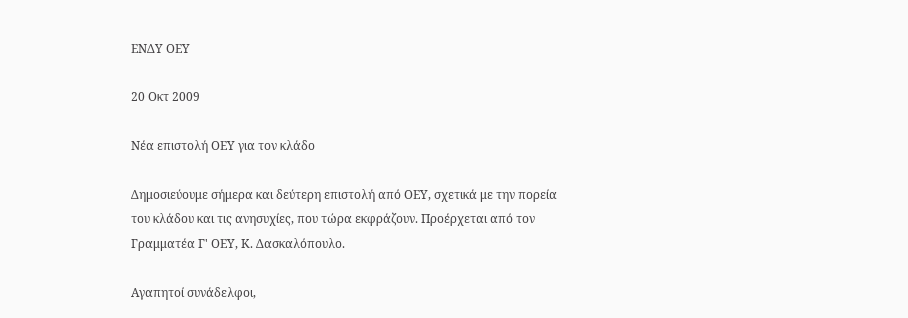ΕΝΔΥ ΟΕΥ

20 Οκτ 2009

Νέα επιστολή ΟΕΥ για τον κλάδο

Δημοσιεύουμε σήμερα και δεύτερη επιστολή από ΟΕΥ, σχετικά με την πορεία του κλάδου και τις ανησυχίες, που τώρα εκφράζουν. Προέρχεται από τον Γραμματέα Γ' ΟΕΥ, Κ. Δασκαλόπουλο.

Αγαπητοί συνάδελφοι,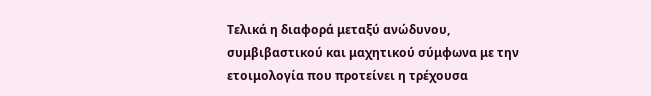Τελικά η διαφορά μεταξύ ανώδυνου, συμβιβαστικού και μαχητικού σύμφωνα με την ετοιμολογία που προτείνει η τρέχουσα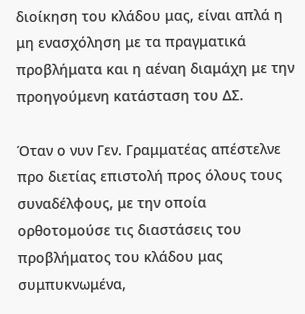διοίκηση του κλάδου μας, είναι απλά η μη ενασχόληση με τα πραγματικά προβλήματα και η αέναη διαμάχη με την προηγούμενη κατάσταση του ΔΣ.

Όταν ο νυν Γεν. Γραμματέας απέστελνε προ διετίας επιστολή προς όλους τους συναδέλφους, με την οποία ορθοτομούσε τις διαστάσεις του προβλήματος του κλάδου μας συμπυκνωμένα,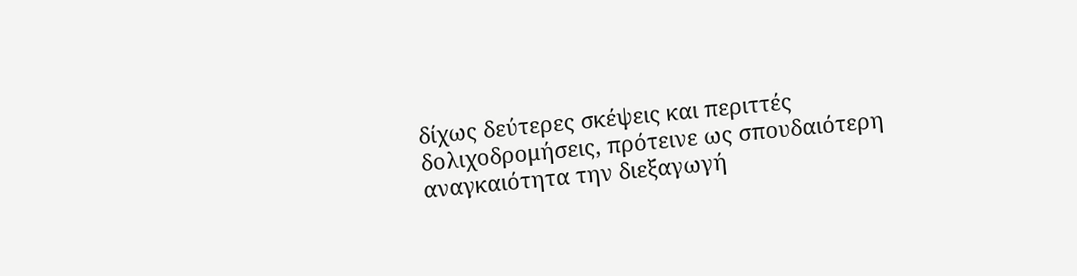δίχως δεύτερες σκέψεις και περιττές δολιχοδρομήσεις, πρότεινε ως σπουδαιότερη αναγκαιότητα την διεξαγωγή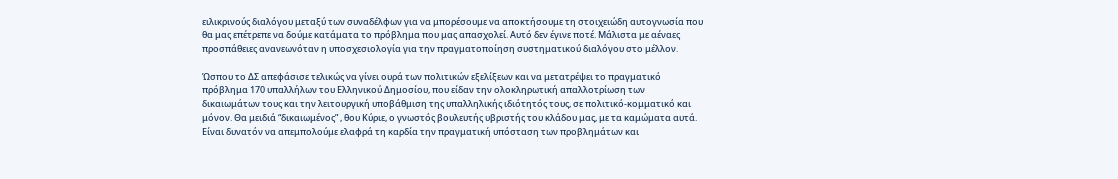ειλικρινούς διαλόγου μεταξύ των συναδέλφων για να μπορέσουμε να αποκτήσουμε τη στοιχειώδη αυτογνωσία που θα μας επέτρεπε να δούμε κατάματα το πρόβλημα που μας απασχολεί. Αυτό δεν έγινε ποτέ. Μάλιστα με αέναες προσπάθειες ανανεωνόταν η υποσχεσιολογία για την πραγματοποίηση συστηματικού διαλόγου στο μέλλον.

Ώσπου το ΔΣ απεφάσισε τελικώς να γίνει ουρά των πολιτικών εξελίξεων και να μετατρέψει το πραγματικό πρόβλημα 170 υπαλλήλων του Ελληνικού Δημοσίου, που είδαν την ολοκληρωτική απαλλοτρίωση των δικαιωμάτων τους και την λειτουργική υποβάθμιση της υπαλληλικής ιδιότητός τους, σε πολιτικό-κομματικό και μόνον. Θα μειδιά “δικαιωμένος” , θου Κύριε, ο γνωστός βουλευτής υβριστής του κλάδου μας, με τα καμώματα αυτά. Είναι δυνατόν να απεμπολούμε ελαφρά τη καρδία την πραγματική υπόσταση των προβλημάτων και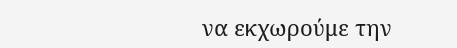να εκχωρούμε την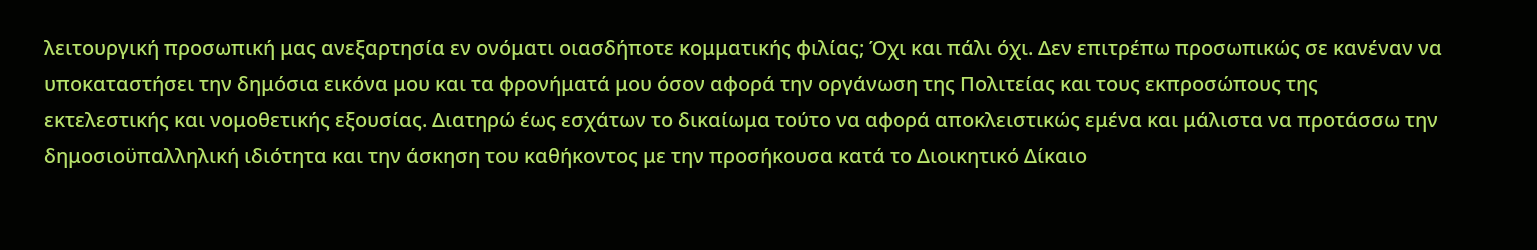λειτουργική προσωπική μας ανεξαρτησία εν ονόματι οιασδήποτε κομματικής φιλίας; Όχι και πάλι όχι. Δεν επιτρέπω προσωπικώς σε κανέναν να υποκαταστήσει την δημόσια εικόνα μου και τα φρονήματά μου όσον αφορά την οργάνωση της Πολιτείας και τους εκπροσώπους της εκτελεστικής και νομοθετικής εξουσίας. Διατηρώ έως εσχάτων το δικαίωμα τούτο να αφορά αποκλειστικώς εμένα και μάλιστα να προτάσσω την δημοσιοϋπαλληλική ιδιότητα και την άσκηση του καθήκοντος με την προσήκουσα κατά το Διοικητικό Δίκαιο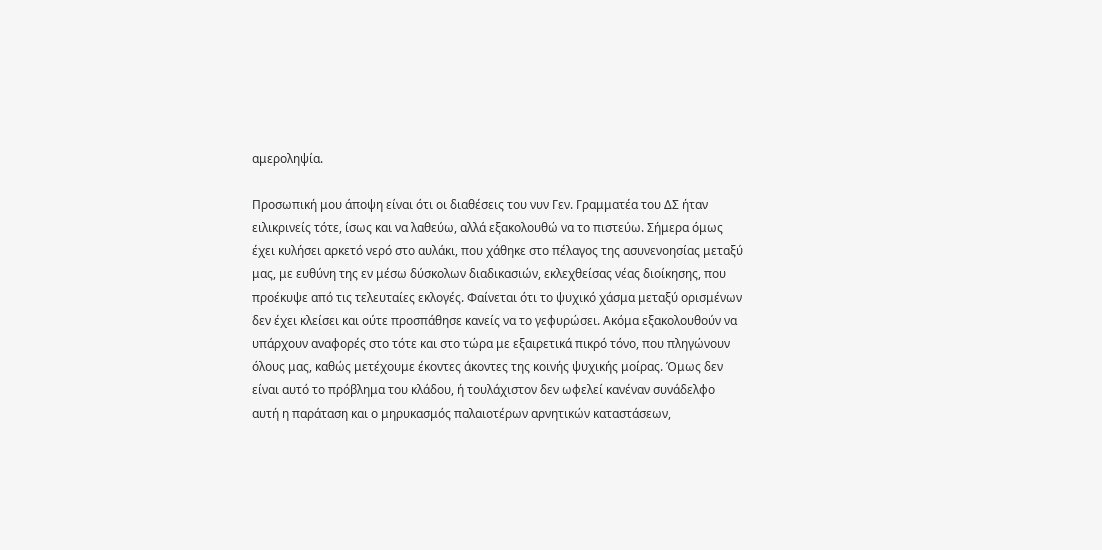αμεροληψία.

Προσωπική μου άποψη είναι ότι οι διαθέσεις του νυν Γεν. Γραμματέα του ΔΣ ήταν ειλικρινείς τότε, ίσως και να λαθεύω, αλλά εξακολουθώ να το πιστεύω. Σήμερα όμως έχει κυλήσει αρκετό νερό στο αυλάκι, που χάθηκε στο πέλαγος της ασυνενοησίας μεταξύ μας, με ευθύνη της εν μέσω δύσκολων διαδικασιών, εκλεχθείσας νέας διοίκησης, που προέκυψε από τις τελευταίες εκλογές. Φαίνεται ότι το ψυχικό χάσμα μεταξύ ορισμένων δεν έχει κλείσει και ούτε προσπάθησε κανείς να το γεφυρώσει. Ακόμα εξακολουθούν να υπάρχουν αναφορές στο τότε και στο τώρα με εξαιρετικά πικρό τόνο, που πληγώνουν όλους μας, καθώς μετέχουμε έκοντες άκοντες της κοινής ψυχικής μοίρας. Όμως δεν είναι αυτό το πρόβλημα του κλάδου, ή τουλάχιστον δεν ωφελεί κανέναν συνάδελφο αυτή η παράταση και ο μηρυκασμός παλαιοτέρων αρνητικών καταστάσεων,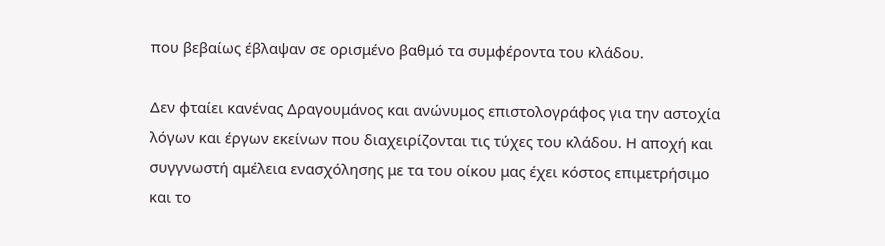που βεβαίως έβλαψαν σε ορισμένο βαθμό τα συμφέροντα του κλάδου.

Δεν φταίει κανένας Δραγουμάνος και ανώνυμος επιστολογράφος για την αστοχία λόγων και έργων εκείνων που διαχειρίζονται τις τύχες του κλάδου. Η αποχή και συγγνωστή αμέλεια ενασχόλησης με τα του οίκου μας έχει κόστος επιμετρήσιμο και το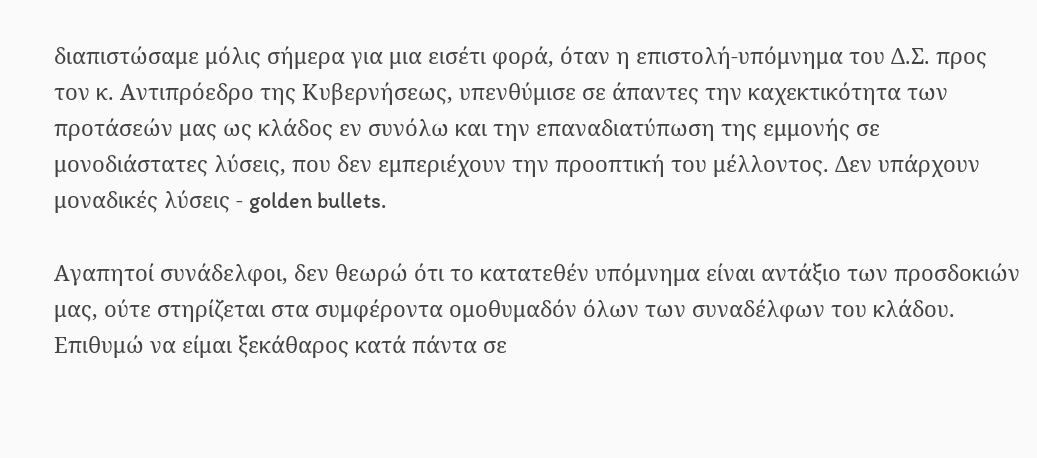διαπιστώσαμε μόλις σήμερα για μια εισέτι φορά, όταν η επιστολή-υπόμνημα του Δ.Σ. προς τον κ. Αντιπρόεδρο της Κυβερνήσεως, υπενθύμισε σε άπαντες την καχεκτικότητα των προτάσεών μας ως κλάδος εν συνόλω και την επαναδιατύπωση της εμμονής σε μονοδιάστατες λύσεις, που δεν εμπεριέχουν την προοπτική του μέλλοντος. Δεν υπάρχουν μοναδικές λύσεις - golden bullets.

Αγαπητοί συνάδελφοι, δεν θεωρώ ότι το κατατεθέν υπόμνημα είναι αντάξιο των προσδοκιών μας, ούτε στηρίζεται στα συμφέροντα ομοθυμαδόν όλων των συναδέλφων του κλάδου. Επιθυμώ να είμαι ξεκάθαρος κατά πάντα σε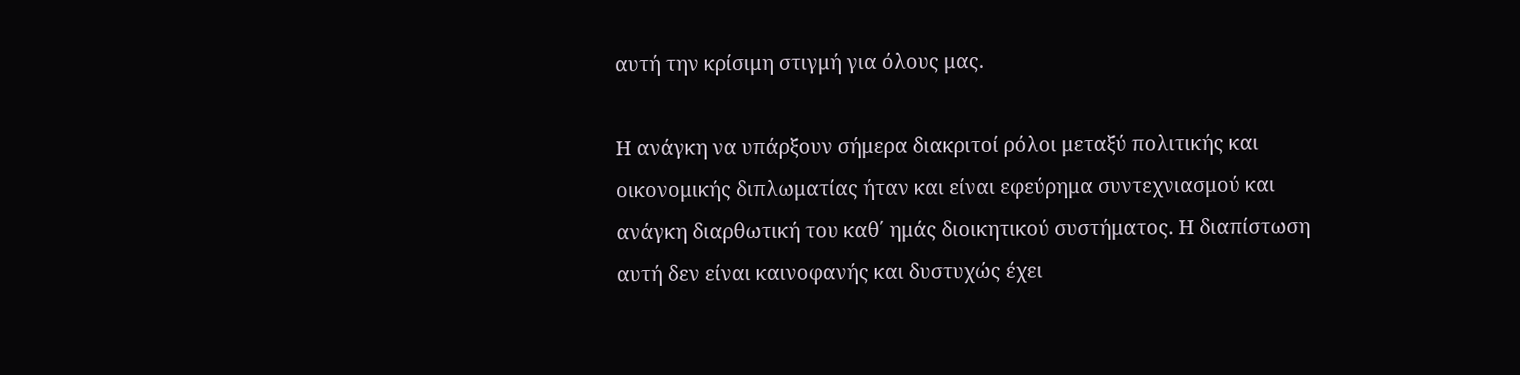αυτή την κρίσιμη στιγμή για όλους μας.

Η ανάγκη να υπάρξουν σήμερα διακριτοί ρόλοι μεταξύ πολιτικής και οικονομικής διπλωματίας ήταν και είναι εφεύρημα συντεχνιασμού και ανάγκη διαρθωτική του καθ΄ ημάς διοικητικού συστήματος. Η διαπίστωση αυτή δεν είναι καινοφανής και δυστυχώς έχει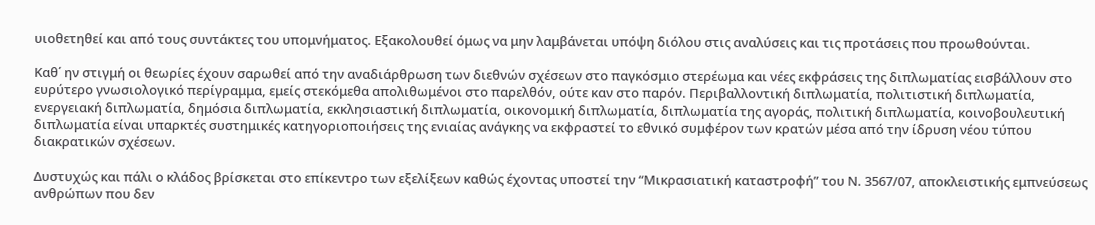υιοθετηθεί και από τους συντάκτες του υπομνήματος. Εξακολουθεί όμως να μην λαμβάνεται υπόψη διόλου στις αναλύσεις και τις προτάσεις που προωθούνται.

Καθ΄ ην στιγμή οι θεωρίες έχουν σαρωθεί από την αναδιάρθρωση των διεθνών σχέσεων στο παγκόσμιο στερέωμα και νέες εκφράσεις της διπλωματίας εισβάλλουν στο ευρύτερο γνωσιολογικό περίγραμμα, εμείς στεκόμεθα απολιθωμένοι στο παρελθόν, ούτε καν στο παρόν. Περιβαλλοντική διπλωματία, πολιτιστική διπλωματία, ενεργειακή διπλωματία, δημόσια διπλωματία, εκκλησιαστική διπλωματία, οικονομική διπλωματία, διπλωματία της αγοράς, πολιτική διπλωματία, κοινοβουλευτική διπλωματία είναι υπαρκτές συστημικές κατηγοριοποιήσεις της ενιαίας ανάγκης να εκφραστεί το εθνικό συμφέρον των κρατών μέσα από την ίδρυση νέου τύπου διακρατικών σχέσεων.

Δυστυχώς και πάλι ο κλάδος βρίσκεται στο επίκεντρο των εξελίξεων καθώς έχοντας υποστεί την “Μικρασιατική καταστροφή” του Ν. 3567/07, αποκλειστικής εμπνεύσεως ανθρώπων που δεν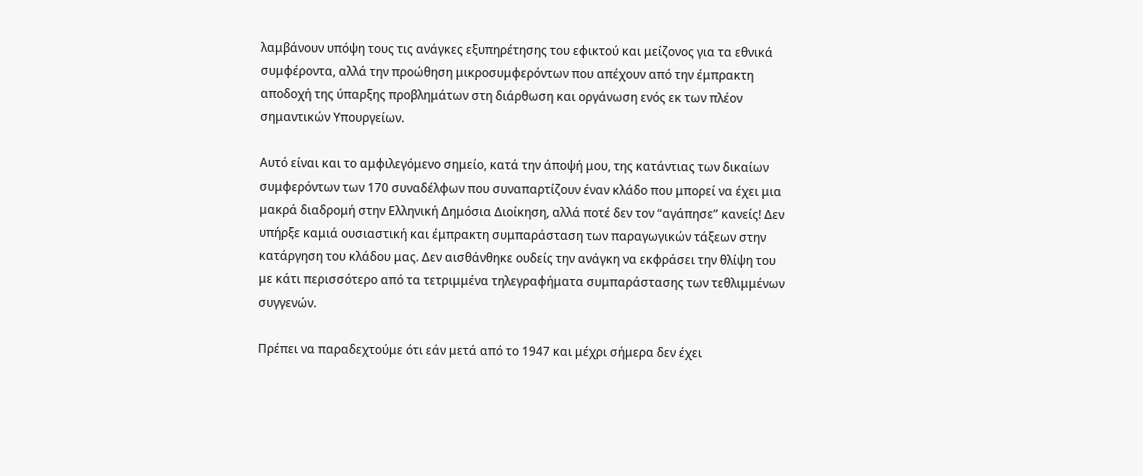λαμβάνουν υπόψη τους τις ανάγκες εξυπηρέτησης του εφικτού και μείζονος για τα εθνικά συμφέροντα, αλλά την προώθηση μικροσυμφερόντων που απέχουν από την έμπρακτη αποδοχή της ύπαρξης προβλημάτων στη διάρθωση και οργάνωση ενός εκ των πλέον σημαντικών Υπουργείων.

Αυτό είναι και το αμφιλεγόμενο σημείο, κατά την άποψή μου, της κατάντιας των δικαίων συμφερόντων των 170 συναδέλφων που συναπαρτίζουν έναν κλάδο που μπορεί να έχει μια μακρά διαδρομή στην Ελληνική Δημόσια Διοίκηση, αλλά ποτέ δεν τον “αγάπησε” κανείς! Δεν υπήρξε καμιά ουσιαστική και έμπρακτη συμπαράσταση των παραγωγικών τάξεων στην κατάργηση του κλάδου μας. Δεν αισθάνθηκε ουδείς την ανάγκη να εκφράσει την θλίψη του με κάτι περισσότερο από τα τετριμμένα τηλεγραφήματα συμπαράστασης των τεθλιμμένων συγγενών.

Πρέπει να παραδεχτούμε ότι εάν μετά από το 1947 και μέχρι σήμερα δεν έχει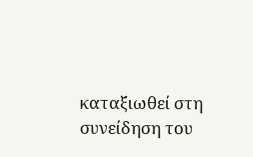καταξιωθεί στη συνείδηση του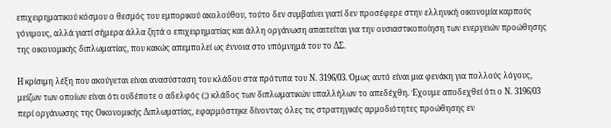επιχειρηματικού κόσμου ο θεσμός του εμπορικού ακολούθου, τούτο δεν συμβαίνει γιατί δεν προσέφερε στην ελληνική οικονομία καρπούς γόνιμους, αλλά γιατί σήμερα άλλα ζητά ο επιχειρηματίας και άλλη οργάνωση απαιτείται για την ουσιαστικοποίηση των ενεργειών προώθησης της οικονομικής διπλωματίας, που κακώς απεμπολεί ως έννοια στο υπόμνημά του το ΔΣ.

Η κρίσιμη λέξη που ακούγεται είναι ανασύσταση του κλάδου στα πρότυπα του Ν. 3196/03. Όμως αυτό είναι μια φενάκη για πολλούς λόγους, μείζων των οποίων είναι ότι ουδέποτε ο αδελφός (;) κλάδος των διπλωματικών υπαλλήλων το απεδέχθη. Έχουμε αποδεχθεί ότι ο Ν. 3196/03 περί οργάνωσης της Οικονομικής Διπλωματίας, εφαρμόστηκε δίνοντας όλες τις στρατηγικές αρμοδιότητες προώθησης εν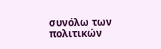συνόλω των πολιτικών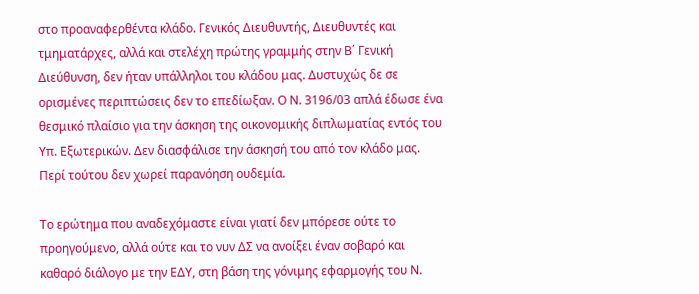στο προαναφερθέντα κλάδο. Γενικός Διευθυντής, Διευθυντές και τμηματάρχες, αλλά και στελέχη πρώτης γραμμής στην Β΄ Γενική Διεύθυνση, δεν ήταν υπάλληλοι του κλάδου μας. Δυστυχώς δε σε ορισμένες περιπτώσεις δεν το επεδίωξαν. Ο Ν. 3196/03 απλά έδωσε ένα θεσμικό πλαίσιο για την άσκηση της οικονομικής διπλωματίας εντός του Υπ. Εξωτερικών. Δεν διασφάλισε την άσκησή του από τον κλάδο μας. Περί τούτου δεν χωρεί παρανόηση ουδεμία.

Το ερώτημα που αναδεχόμαστε είναι γιατί δεν μπόρεσε ούτε το προηγούμενο, αλλά ούτε και το νυν ΔΣ να ανοίξει έναν σοβαρό και καθαρό διάλογο με την ΕΔΥ, στη βάση της γόνιμης εφαρμογής του Ν.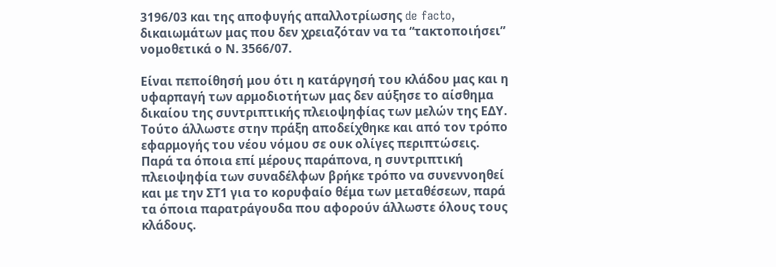3196/03 και της αποφυγής απαλλοτρίωσης de facto, δικαιωμάτων μας που δεν χρειαζόταν να τα “τακτοποιήσει” νομοθετικά ο Ν. 3566/07.

Είναι πεποίθησή μου ότι η κατάργησή του κλάδου μας και η υφαρπαγή των αρμοδιοτήτων μας δεν αύξησε το αίσθημα δικαίου της συντριπτικής πλειοψηφίας των μελών της ΕΔΥ. Τούτο άλλωστε στην πράξη αποδείχθηκε και από τον τρόπο εφαρμογής του νέου νόμου σε ουκ ολίγες περιπτώσεις. Παρά τα όποια επί μέρους παράπονα, η συντριπτική πλειοψηφία των συναδέλφων βρήκε τρόπο να συνεννοηθεί και με την ΣΤ1 για το κορυφαίο θέμα των μεταθέσεων, παρά τα όποια παρατράγουδα που αφορούν άλλωστε όλους τους κλάδους.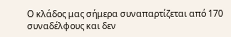Ο κλάδος μας σήμερα συναπαρτίζεται από 170 συναδέλφους και δεν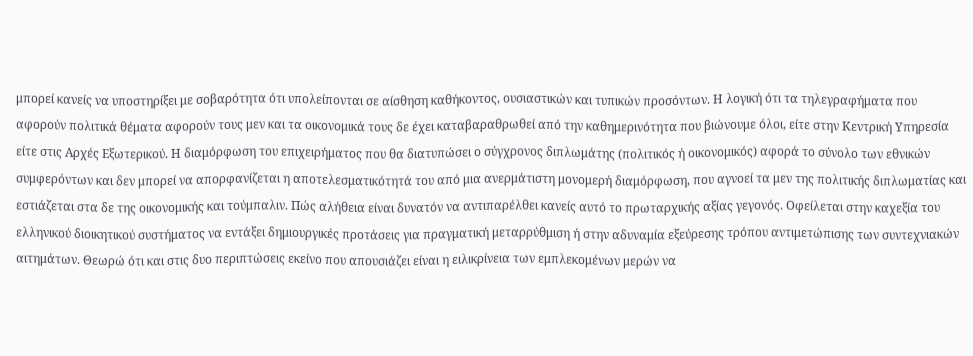μπορεί κανείς να υποστηρίξει με σοβαρότητα ότι υπολείπονται σε αίσθηση καθήκοντος, ουσιαστικών και τυπικών προσόντων. Η λογική ότι τα τηλεγραφήματα που αφορούν πολιτικά θέματα αφορούν τους μεν και τα οικονομικά τους δε έχει καταβαραθρωθεί από την καθημερινότητα που βιώνουμε όλοι, είτε στην Κεντρική Υπηρεσία είτε στις Αρχές Εξωτερικού. Η διαμόρφωση του επιχειρήματος που θα διατυπώσει ο σύγχρονος διπλωμάτης (πολιτικός ή οικονομικός) αφορά το σύνολο των εθνικών συμφερόντων και δεν μπορεί να απορφανίζεται η αποτελεσματικότητά του από μια ανερμάτιστη μονομερή διαμόρφωση, που αγνοεί τα μεν της πολιτικής διπλωματίας και εστιάζεται στα δε της οικονομικής και τούμπαλιν. Πώς αλήθεια είναι δυνατόν να αντιπαρέλθει κανείς αυτό το πρωταρχικής αξίας γεγονός. Οφείλεται στην καχεξία του ελληνικού διοικητικού συστήματος να εντάξει δημιουργικές προτάσεις για πραγματική μεταρρύθμιση ή στην αδυναμία εξεύρεσης τρόπου αντιμετώπισης των συντεχνιακών αιτημάτων. Θεωρώ ότι και στις δυο περιπτώσεις εκείνο που απουσιάζει είναι η ειλικρίνεια των εμπλεκομένων μερών να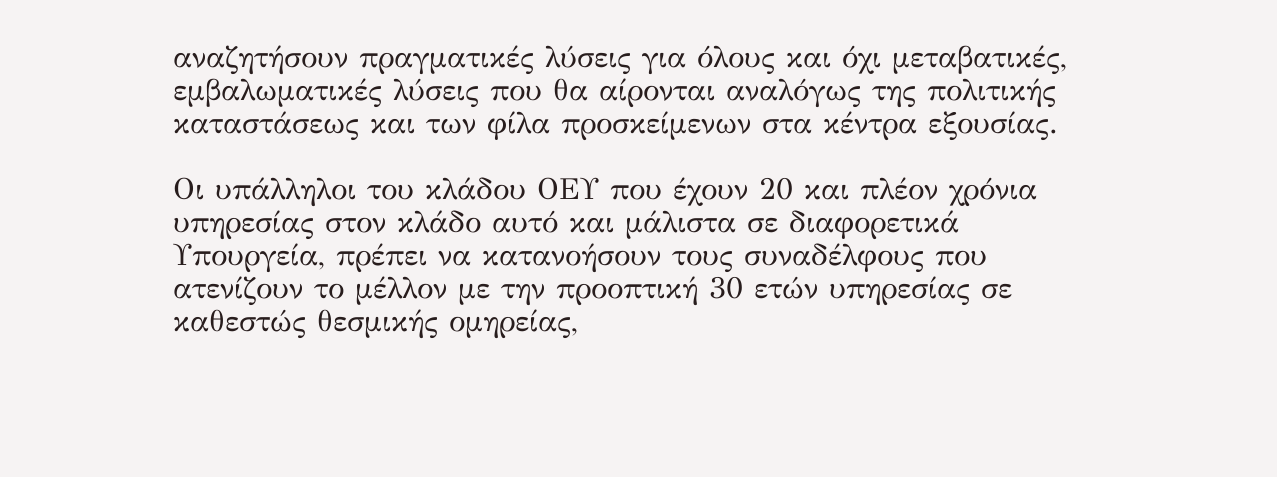αναζητήσουν πραγματικές λύσεις για όλους και όχι μεταβατικές, εμβαλωματικές λύσεις που θα αίρονται αναλόγως της πολιτικής καταστάσεως και των φίλα προσκείμενων στα κέντρα εξουσίας.

Οι υπάλληλοι του κλάδου ΟΕΥ που έχουν 20 και πλέον χρόνια υπηρεσίας στον κλάδο αυτό και μάλιστα σε διαφορετικά Υπουργεία, πρέπει να κατανοήσουν τους συναδέλφους που ατενίζουν το μέλλον με την προοπτική 30 ετών υπηρεσίας σε καθεστώς θεσμικής ομηρείας,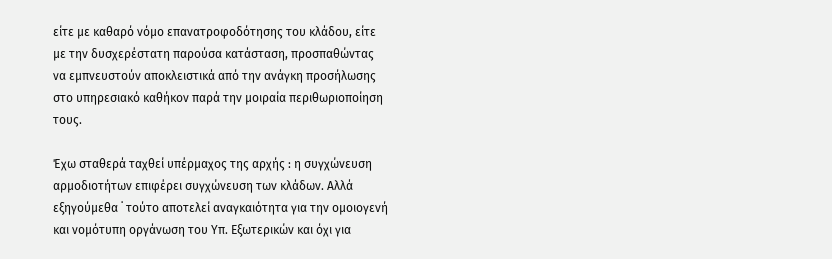είτε με καθαρό νόμο επανατροφοδότησης του κλάδου, είτε με την δυσχερέστατη παρούσα κατάσταση, προσπαθώντας να εμπνευστούν αποκλειστικά από την ανάγκη προσήλωσης στο υπηρεσιακό καθήκον παρά την μοιραία περιθωριοποίηση τους.

Έχω σταθερά ταχθεί υπέρμαχος της αρχής : η συγχώνευση αρμοδιοτήτων επιφέρει συγχώνευση των κλάδων. Αλλά εξηγούμεθα ˙ τούτο αποτελεί αναγκαιότητα για την ομοιογενή και νομότυπη οργάνωση του Υπ. Εξωτερικών και όχι για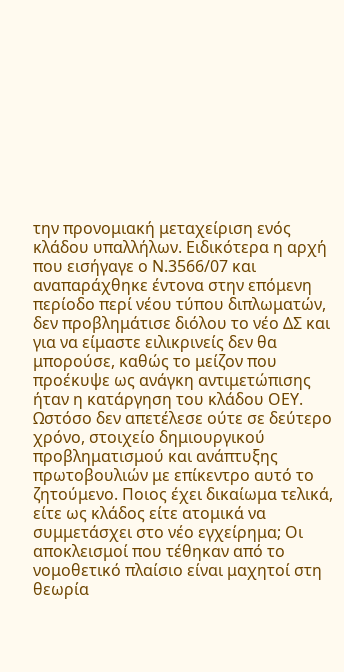την προνομιακή μεταχείριση ενός κλάδου υπαλλήλων. Ειδικότερα η αρχή που εισήγαγε ο Ν.3566/07 και αναπαράχθηκε έντονα στην επόμενη περίοδο περί νέου τύπου διπλωματών, δεν προβλημάτισε διόλου το νέο ΔΣ και για να είμαστε ειλικρινείς δεν θα μπορούσε, καθώς το μείζον που προέκυψε ως ανάγκη αντιμετώπισης ήταν η κατάργηση του κλάδου ΟΕΥ. Ωστόσο δεν απετέλεσε ούτε σε δεύτερο χρόνο, στοιχείο δημιουργικού προβληματισμού και ανάπτυξης πρωτοβουλιών με επίκεντρο αυτό το ζητούμενο. Ποιος έχει δικαίωμα τελικά, είτε ως κλάδος είτε ατομικά να συμμετάσχει στο νέο εγχείρημα; Οι αποκλεισμοί που τέθηκαν από το νομοθετικό πλαίσιο είναι μαχητοί στη θεωρία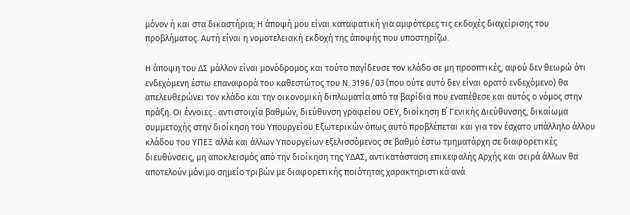μόνον ή και στα δικαστήρια; Η άποψή μου είναι καταφατική για αμφότερες τις εκδοχές διαχείρισης του προβλήματος. Αυτή είναι η νομοτελειακή εκδοχή της άποψής που υποστηρίζω.

Η άποψη του ΔΣ μάλλον είναι μονόδρομος και τούτο παγίδευσε τον κλάδο σε μη προοπτικές, αφού δεν θεωρώ ότι ενδεχόμενη έστω επαναφορά του καθεστώτος του Ν. 3196/03 (που ούτε αυτό δεν είναι ορατό ενδεχόμενο) θα απελευθερώνει τον κλάδο και την οικονομική διπλωματία από τα βαρίδια που εναπέθεσε και αυτός ο νόμος στην πράξη. Οι έννοιες : αντιστοιχία βαθμών, διεύθυνση γραφείου ΟΕΥ, διοίκηση Β΄ Γενικής Διεύθυνσης, δικαίωμα συμμετοχής στην διοίκηση του Υπουργείου Εξωτερικών όπως αυτό προβλέπεται και για τον έσχατο υπάλληλο άλλου κλάδου του ΥΠΕΞ αλλά και άλλων Υπουργείων εξελισσόμενος σε βαθμό έστω τμηματάρχη σε διαφορετικές διευθύνσεις, μη αποκλεισμός από την διοίκηση της ΥΔΑΣ, αντικατάσταση επικεφαλής Αρχής και σειρά άλλων θα αποτελούν μόνιμο σημείο τριβών με διαφορετικής ποιότητας χαρακτηριστικά ανά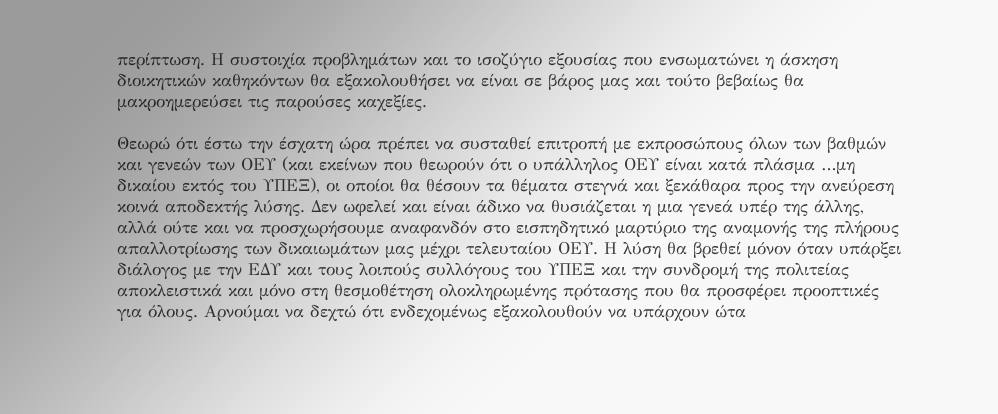περίπτωση. Η συστοιχία προβλημάτων και το ισοζύγιο εξουσίας που ενσωματώνει η άσκηση διοικητικών καθηκόντων θα εξακολουθήσει να είναι σε βάρος μας και τούτο βεβαίως θα μακροημερεύσει τις παρούσες καχεξίες.

Θεωρώ ότι έστω την έσχατη ώρα πρέπει να συσταθεί επιτροπή με εκπροσώπους όλων των βαθμών και γενεών των ΟΕΥ (και εκείνων που θεωρούν ότι ο υπάλληλος ΟΕΥ είναι κατά πλάσμα …μη δικαίου εκτός του ΥΠΕΞ), οι οποίοι θα θέσουν τα θέματα στεγνά και ξεκάθαρα προς την ανεύρεση κοινά αποδεκτής λύσης. Δεν ωφελεί και είναι άδικο να θυσιάζεται η μια γενεά υπέρ της άλλης, αλλά ούτε και να προσχωρήσουμε αναφανδόν στο εισπηδητικό μαρτύριο της αναμονής της πλήρους απαλλοτρίωσης των δικαιωμάτων μας μέχρι τελευταίου ΟΕΥ. Η λύση θα βρεθεί μόνον όταν υπάρξει διάλογος με την ΕΔΥ και τους λοιπούς συλλόγους του ΥΠΕΞ και την συνδρομή της πολιτείας αποκλειστικά και μόνο στη θεσμοθέτηση ολοκληρωμένης πρότασης που θα προσφέρει προοπτικές για όλους. Αρνούμαι να δεχτώ ότι ενδεχομένως εξακολουθούν να υπάρχουν ώτα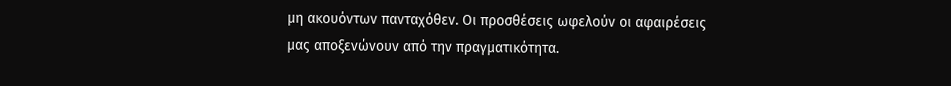μη ακουόντων πανταχόθεν. Οι προσθέσεις ωφελούν οι αφαιρέσεις μας αποξενώνουν από την πραγματικότητα.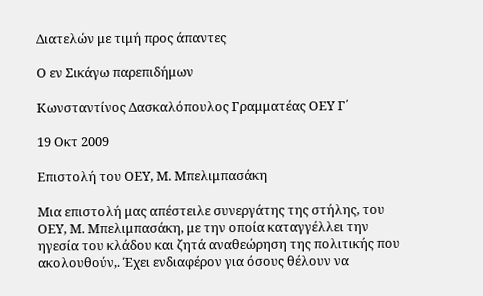Διατελών με τιμή προς άπαντες

Ο εν Σικάγω παρεπιδήμων

Κωνσταντίνος Δασκαλόπουλος Γραμματέας ΟΕΥ Γ΄

19 Οκτ 2009

Επιστολή του ΟΕΥ, Μ. Μπελιμπασάκη

Μια επιστολή μας απέστειλε συνεργάτης της στήλης, του ΟΕΥ, Μ. Μπελιμπασάκη, με την οποία καταγγέλλει την ηγεσία του κλάδου και ζητά αναθεώρηση της πολιτικής που ακολουθούν,. Έχει ενδιαφέρον για όσους θέλουν να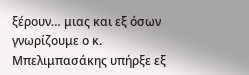ξέρουν… μιας και εξ όσων γνωρίζουμε ο κ. Μπελιμπασάκης υπήρξε εξ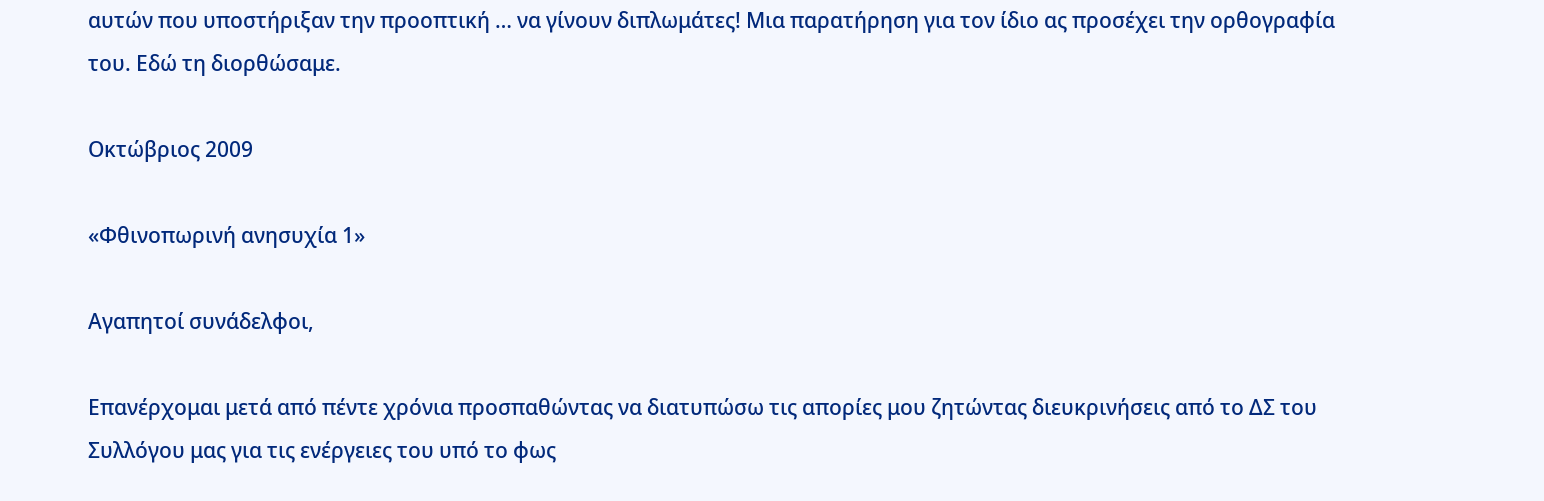αυτών που υποστήριξαν την προοπτική … να γίνουν διπλωμάτες! Μια παρατήρηση για τον ίδιο ας προσέχει την ορθογραφία του. Εδώ τη διορθώσαμε.

Οκτώβριος 2009

«Φθινοπωρινή ανησυχία 1»

Αγαπητοί συνάδελφοι,

Επανέρχομαι μετά από πέντε χρόνια προσπαθώντας να διατυπώσω τις απορίες μου ζητώντας διευκρινήσεις από το ΔΣ του Συλλόγου μας για τις ενέργειες του υπό το φως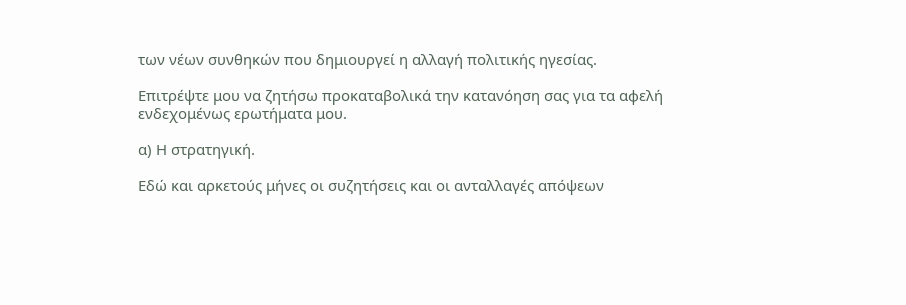των νέων συνθηκών που δημιουργεί η αλλαγή πολιτικής ηγεσίας.

Επιτρέψτε μου να ζητήσω προκαταβολικά την κατανόηση σας για τα αφελή ενδεχομένως ερωτήματα μου.

α) Η στρατηγική.

Εδώ και αρκετούς μήνες οι συζητήσεις και οι ανταλλαγές απόψεων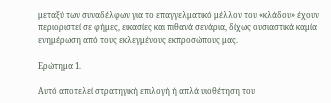μεταξύ των συναδέλφων για το επαγγελματικό μέλλον του «κλάδου» έχουν περιοριστεί σε φήμες, εικασίες και πιθανά σενάρια, δίχως ουσιαστικά καμία ενημέρωση από τους εκλεγμένους εκπροσώπους μας.

Ερώτημα 1.

Αυτό αποτελεί στρατηγική επιλογή ή απλά υιοθέτηση του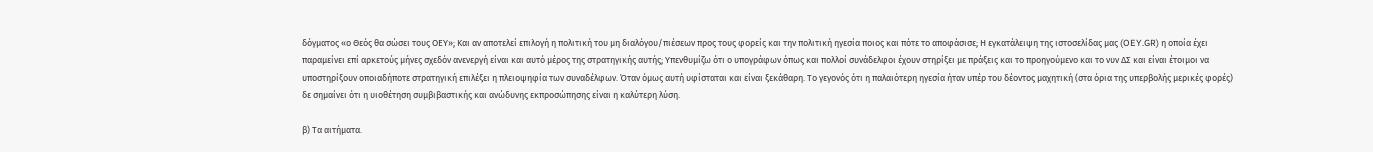δόγματος «ο Θεός θα σώσει τους ΟΕΥ»; Και αν αποτελεί επιλογή η πολιτική του μη διαλόγου/πιέσεων προς τους φορείς και την πολιτική ηγεσία ποιος και πότε το αποφάσισε; Η εγκατάλειψη της ιστοσελίδας μας (OEY.GR) η οποία έχει παραμείνει επί αρκετούς μήνες σχεδόν ανενεργή είναι και αυτό μέρος της στρατηγικής αυτής; Υπενθυμίζω ότι ο υπογράφων όπως και πολλοί συνάδελφοι έχουν στηρίξει με πράξεις και το προηγούμενο και το νυν ΔΣ και είναι έτοιμοι να υποστηρίξουν οποιαδήποτε στρατηγική επιλέξει η πλειοψηφία των συναδέλφων. Όταν όμως αυτή υφίσταται και είναι ξεκάθαρη. Το γεγονός ότι η παλαιότερη ηγεσία ήταν υπέρ του δέοντος μαχητική (στα όρια της υπερβολής μερικές φορές) δε σημαίνει ότι η υιοθέτηση συμβιβαστικής και ανώδυνης εκπροσώπησης είναι η καλύτερη λύση.

β) Τα αιτήματα.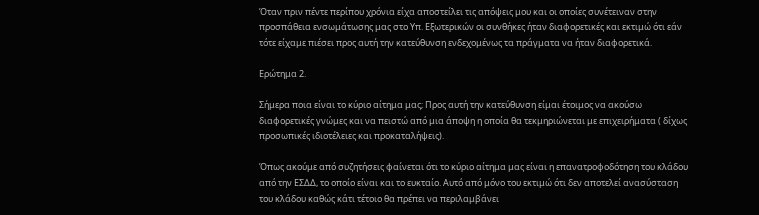Όταν πριν πέντε περίπου χρόνια είχα αποστείλει τις απόψεις μου και οι οποίες συνέτειναν στην προσπάθεια ενσωμάτωσης μας στο Υπ. Εξωτερικών οι συνθήκες ήταν διαφορετικές και εκτιμώ ότι εάν τότε είχαμε πιέσει προς αυτή την κατεύθυνση ενδεχομένως τα πράγματα να ήταν διαφορετικά.

Ερώτημα 2.

Σήμερα ποια είναι το κύριο αίτημα μας; Προς αυτή την κατεύθυνση είμαι έτοιμος να ακούσω διαφορετικές γνώμες και να πειστώ από μια άποψη η οποία θα τεκμηριώνεται με επιχειρήματα ( δίχως προσωπικές ιδιοτέλειες και προκαταλήψεις).

Όπως ακούμε από συζητήσεις φαίνεται ότι το κύριο αίτημα μας είναι η επανατροφοδότηση του κλάδου από την ΕΣΔΔ, το οποίο είναι και το ευκταίο. Αυτό από μόνο του εκτιμώ ότι δεν αποτελεί ανασύσταση του κλάδου καθώς κάτι τέτοιο θα πρέπει να περιλαμβάνει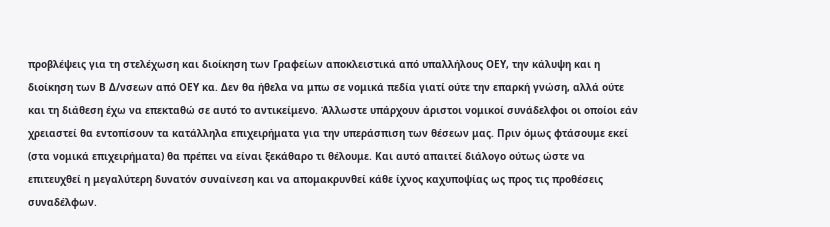προβλέψεις για τη στελέχωση και διοίκηση των Γραφείων αποκλειστικά από υπαλλήλους ΟΕΥ, την κάλυψη και η διοίκηση των Β Δ/νσεων από ΟΕΥ κα. Δεν θα ήθελα να μπω σε νομικά πεδία γιατί ούτε την επαρκή γνώση, αλλά ούτε και τη διάθεση έχω να επεκταθώ σε αυτό το αντικείμενο. Άλλωστε υπάρχουν άριστοι νομικοί συνάδελφοι οι οποίοι εάν χρειαστεί θα εντοπίσουν τα κατάλληλα επιχειρήματα για την υπεράσπιση των θέσεων μας. Πριν όμως φτάσουμε εκεί (στα νομικά επιχειρήματα) θα πρέπει να είναι ξεκάθαρο τι θέλουμε. Και αυτό απαιτεί διάλογο ούτως ώστε να επιτευχθεί η μεγαλύτερη δυνατόν συναίνεση και να απομακρυνθεί κάθε ίχνος καχυποψίας ως προς τις προθέσεις συναδέλφων.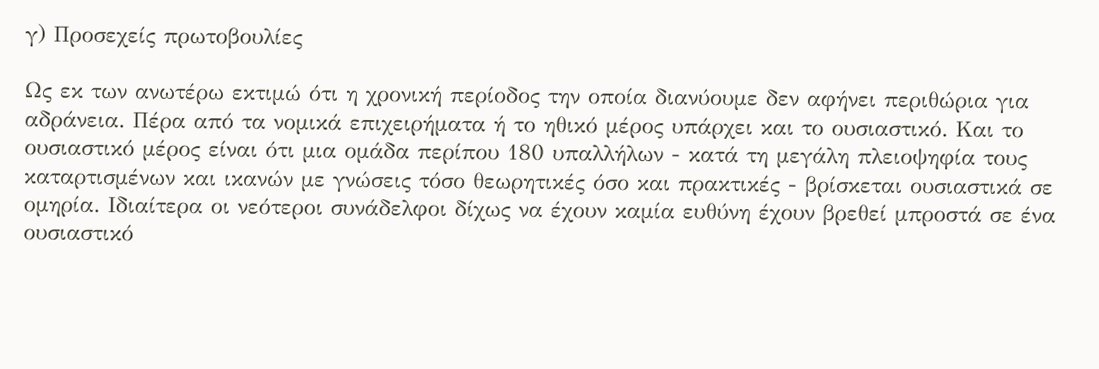γ) Προσεχείς πρωτοβουλίες

Ως εκ των ανωτέρω εκτιμώ ότι η χρονική περίοδος την οποία διανύουμε δεν αφήνει περιθώρια για αδράνεια. Πέρα από τα νομικά επιχειρήματα ή το ηθικό μέρος υπάρχει και το ουσιαστικό. Και το ουσιαστικό μέρος είναι ότι μια ομάδα περίπου 180 υπαλλήλων - κατά τη μεγάλη πλειοψηφία τους καταρτισμένων και ικανών με γνώσεις τόσο θεωρητικές όσο και πρακτικές - βρίσκεται ουσιαστικά σε ομηρία. Ιδιαίτερα οι νεότεροι συνάδελφοι δίχως να έχουν καμία ευθύνη έχουν βρεθεί μπροστά σε ένα ουσιαστικό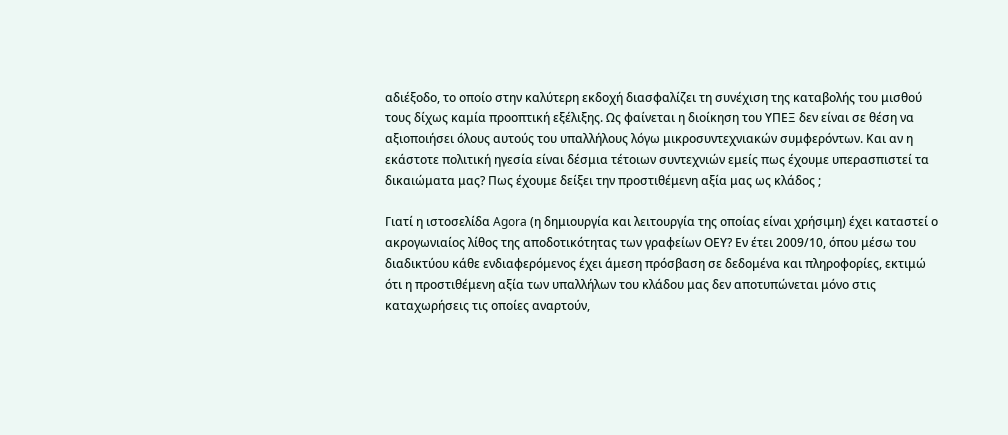αδιέξοδο, το οποίο στην καλύτερη εκδοχή διασφαλίζει τη συνέχιση της καταβολής του μισθού τους δίχως καμία προοπτική εξέλιξης. Ως φαίνεται η διοίκηση του ΥΠΕΞ δεν είναι σε θέση να αξιοποιήσει όλους αυτούς του υπαλλήλους λόγω μικροσυντεχνιακών συμφερόντων. Και αν η εκάστοτε πολιτική ηγεσία είναι δέσμια τέτοιων συντεχνιών εμείς πως έχουμε υπερασπιστεί τα δικαιώματα μας? Πως έχουμε δείξει την προστιθέμενη αξία μας ως κλάδος ;

Γιατί η ιστοσελίδα Agora (η δημιουργία και λειτουργία της οποίας είναι χρήσιμη) έχει καταστεί ο ακρογωνιαίος λίθος της αποδοτικότητας των γραφείων ΟΕΥ? Εν έτει 2009/10, όπου μέσω του διαδικτύου κάθε ενδιαφερόμενος έχει άμεση πρόσβαση σε δεδομένα και πληροφορίες, εκτιμώ ότι η προστιθέμενη αξία των υπαλλήλων του κλάδου μας δεν αποτυπώνεται μόνο στις καταχωρήσεις τις οποίες αναρτούν,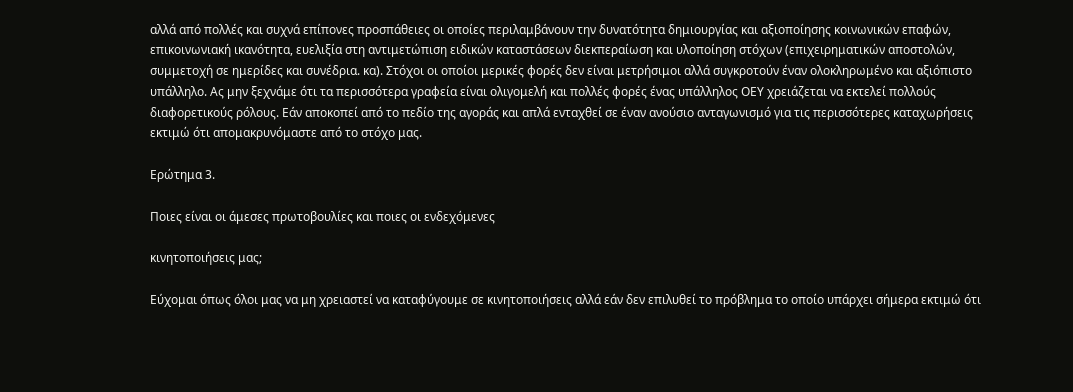αλλά από πολλές και συχνά επίπονες προσπάθειες οι οποίες περιλαμβάνουν την δυνατότητα δημιουργίας και αξιοποίησης κοινωνικών επαφών, επικοινωνιακή ικανότητα, ευελιξία στη αντιμετώπιση ειδικών καταστάσεων διεκπεραίωση και υλοποίηση στόχων (επιχειρηματικών αποστολών, συμμετοχή σε ημερίδες και συνέδρια. κα). Στόχοι οι οποίοι μερικές φορές δεν είναι μετρήσιμοι αλλά συγκροτούν έναν ολοκληρωμένο και αξιόπιστο υπάλληλο. Ας μην ξεχνάμε ότι τα περισσότερα γραφεία είναι ολιγομελή και πολλές φορές ένας υπάλληλος ΟΕΥ χρειάζεται να εκτελεί πολλούς διαφορετικούς ρόλους. Εάν αποκοπεί από το πεδίο της αγοράς και απλά ενταχθεί σε έναν ανούσιο ανταγωνισμό για τις περισσότερες καταχωρήσεις εκτιμώ ότι απομακρυνόμαστε από το στόχο μας.

Ερώτημα 3.

Ποιες είναι οι άμεσες πρωτοβουλίες και ποιες οι ενδεχόμενες

κινητοποιήσεις μας;

Εύχομαι όπως όλοι μας να μη χρειαστεί να καταφύγουμε σε κινητοποιήσεις αλλά εάν δεν επιλυθεί το πρόβλημα το οποίο υπάρχει σήμερα εκτιμώ ότι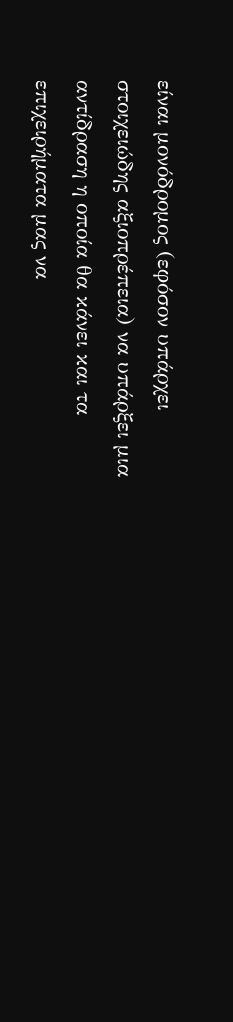είναι μονόδρομος (εφόσον υπάρχει στοιχειώδης αξιοπρέπεια) να υπάρξει μια αντίδραση η οποία θα κάνει και τα επιχειρήματα μας να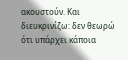ακουστούν. Και διευκρινίζω: δεν θεωρώ ότι υπάρχει κάποια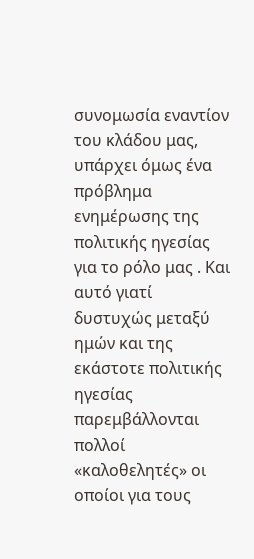συνομωσία εναντίον του κλάδου μας, υπάρχει όμως ένα πρόβλημα ενημέρωσης της πολιτικής ηγεσίας για το ρόλο μας . Και αυτό γιατί δυστυχώς μεταξύ ημών και της εκάστοτε πολιτικής ηγεσίας παρεμβάλλονται πολλοί «καλοθελητές» οι οποίοι για τους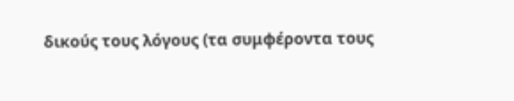δικούς τους λόγους (τα συμφέροντα τους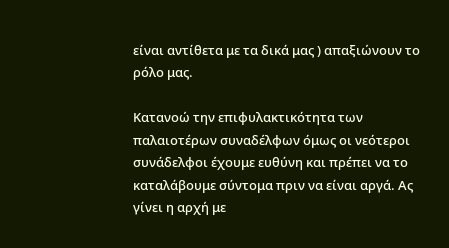είναι αντίθετα με τα δικά μας ) απαξιώνουν το ρόλο μας.

Κατανοώ την επιφυλακτικότητα των παλαιοτέρων συναδέλφων όμως οι νεότεροι συνάδελφοι έχουμε ευθύνη και πρέπει να το καταλάβουμε σύντομα πριν να είναι αργά. Ας γίνει η αρχή με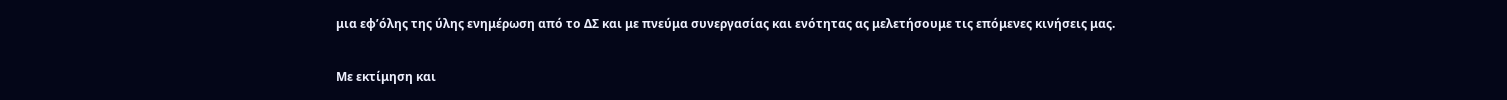μια εφ’όλης της ύλης ενημέρωση από το ΔΣ και με πνεύμα συνεργασίας και ενότητας ας μελετήσουμε τις επόμενες κινήσεις μας.

Με εκτίμηση και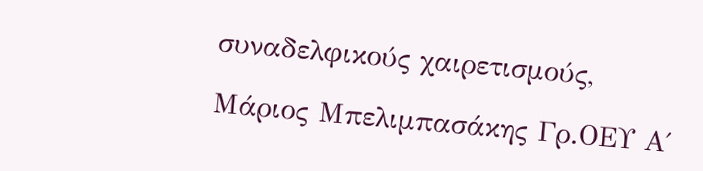συναδελφικούς χαιρετισμούς,

Μάριος Μπελιμπασάκης Γρ.ΟΕΥ Α΄